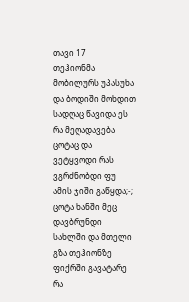თავი 17
თეჰიონმა მობილურს უპასუხა და ბოდიში მოხდით სადღაც წავიდა ეს რა მეღადავება ცოტაც და ვეტყვოდი რას ვგრძნობდი ფუ ამის ჯიში გაწყდა;-;
ცოტა ხანში მეც დავბრუნდი სახლში და მთელი გზა თეჰიონზე ფიქრში გავატარე რა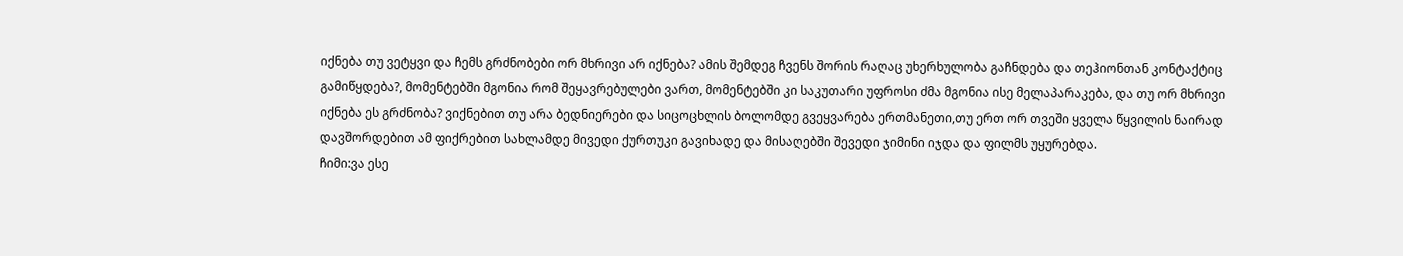იქნება თუ ვეტყვი და ჩემს გრძნობები ორ მხრივი არ იქნება? ამის შემდეგ ჩვენს შორის რაღაც უხერხულობა გაჩნდება და თეჰიონთან კონტაქტიც გამიწყდება?, მომენტებში მგონია რომ შეყავრებულები ვართ, მომენტებში კი საკუთარი უფროსი ძმა მგონია ისე მელაპარაკება, და თუ ორ მხრივი იქნება ეს გრძნობა? ვიქნებით თუ არა ბედნიერები და სიცოცხლის ბოლომდე გვეყვარება ერთმანეთი,თუ ერთ ორ თვეში ყველა წყვილის ნაირად დავშორდებით ამ ფიქრებით სახლამდე მივედი ქურთუკი გავიხადე და მისაღებში შევედი ჯიმინი იჯდა და ფილმს უყურებდა.
ჩიმი:ვა ესე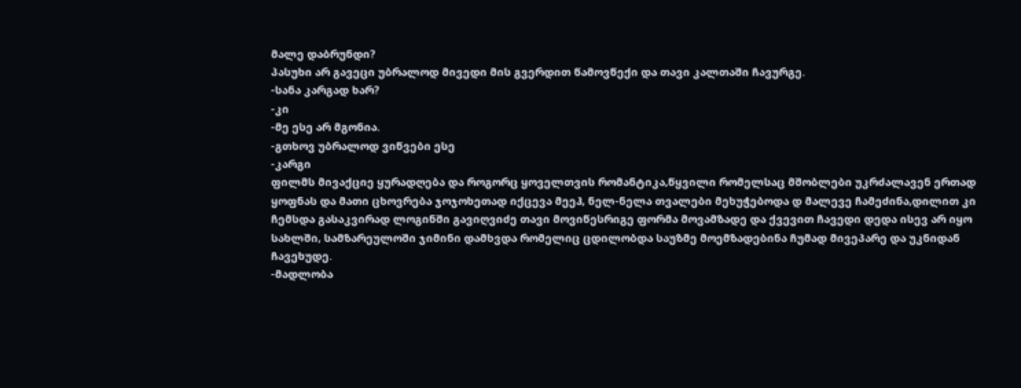მალე დაბრუნდი?
პასუხი არ გავეცი უბრალოდ მივედი მის გვერდით წამოვწექი და თავი კალთაში ჩავურგე.
-სანა კარგად ხარ?
-კი
-მე ესე არ მგონია.
-გთხოვ უბრალოდ ვიწვები ესე
-კარგი
ფილმს მივაქციე ყურადღება და როგორც ყოველთვის რომანტიკა,წყვილი რომელსაც მშობლები უკრძალავენ ერთად ყოფნას და მათი ცხოვრება ჯოჯოხეთად იქცევა მეეჰ, ნელ-ნელა თვალები მეხუჭებოდა დ მალევე ჩამეძინა,დილით კი ჩემსდა გასაკვირად ლოგინში გავიღვიძე თავი მოვიწესრიგე ფორმა მოვამზადე და ქვევით ჩავედი დედა ისევ არ იყო სახლში, სამზარეულოში ჯიმინი დამხვდა რომელიც ცდილობდა საუზმე მოემზადებინა ჩუმად მივეპარე და უკნიდან ჩავეხუდე.
-მადლობა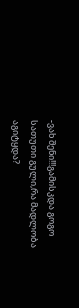-ვახ შენი!!!გამისკდა გოგო სათუთი გული,რა მადლობა აგიტყდა?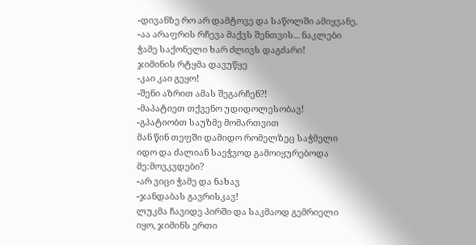-დივანზე რო არ დამტოვე და საწოლში ამიყვანე.
-აა არაფრის რჩევა მაქვს შენთვის... ნაკლები ჭამე საქონელი ხარ ძლივს დაგძარი!
ჯიმინის რტყმა დავუწყე
-კაი კაი გეყო!
-შენი აზრით ამას შეგარჩენ?!
-მაპატიეთ თქვენო უდიდოლესობავ!
-გპატიობთ საუზმე მომართვით
მან წინ თეფში დამიდო რომელზეც საჭმელი იდო და ძალიან საეჭვოდ გამოიყურებოდა
მე:მოვკვდები?
-არ ვიცი ჭამე და ნახავ
-ჯანდაბას გავრისკავ!
ლუკმა ჩავიდე პირში და საკმაოდ გემრიელი იყო, ჯიმინს ერთი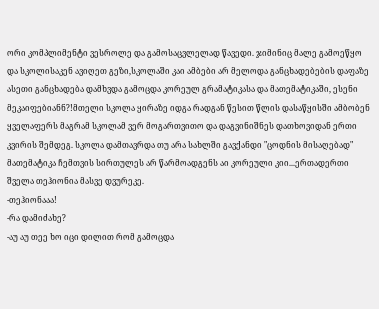ორი კომპლიმენტი ვესროლე და გამოსაცვლელად წავედი. ჯიმინიც მალე გამოეწყო და სკოლისაკენ ავიღეთ გეზი,სკოლაში კაი ამბები არ მელოდა განცხადებების დაფაზე ასეთი განცხადება დამხვდა გამოცდა კორეულ გრამატიკასა და მათემატიკაში, ესენი მეკაიფებიანნ?!მთელი სკოლა ყირაზე იდგა რადგან წესით წლის დასაწყისში ამბობენ ყველაფერს მაგრამ სკოლამ ვერ მოგართვითო და დაგვინიშნეს დათხოვიდან ერთი კვირის შემდეგ. სკოლა დამთავრდა თუ არა სახლში გავქანდი "ცოდნის მისაღებად" მათემატიკა ჩემთვის სირთულეს არ წარმოადგენს აი კორეული კიი...ერთადერთი შველა თეჰიონია მასვე დვურეკე.
-თეჰიონააა!
-რა დამიძახე?
-აუ აუ თეე ხო იცი დილით რომ გამოცდა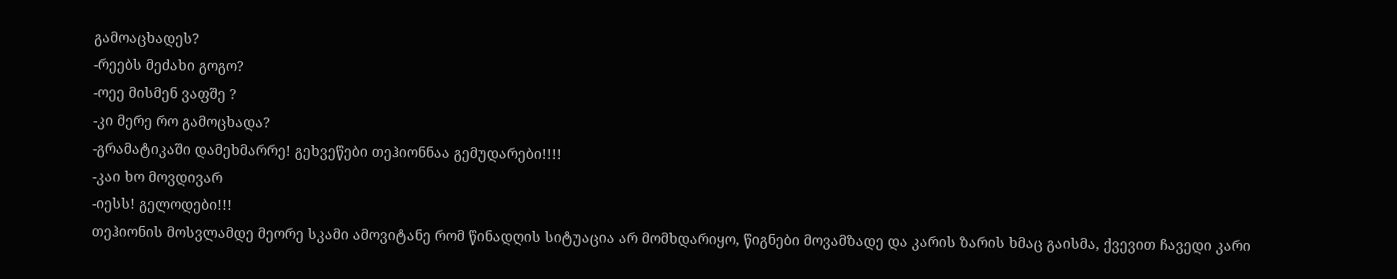გამოაცხადეს?
-რეებს მეძახი გოგო?
-ოეე მისმენ ვაფშე ?
-კი მერე რო გამოცხადა?
-გრამატიკაში დამეხმარრე! გეხვეწები თეჰიონნაა გემუდარები!!!!
-კაი ხო მოვდივარ
-იესს! გელოდები!!!
თეჰიონის მოსვლამდე მეორე სკამი ამოვიტანე რომ წინადღის სიტუაცია არ მომხდარიყო, წიგნები მოვამზადე და კარის ზარის ხმაც გაისმა, ქვევით ჩავედი კარი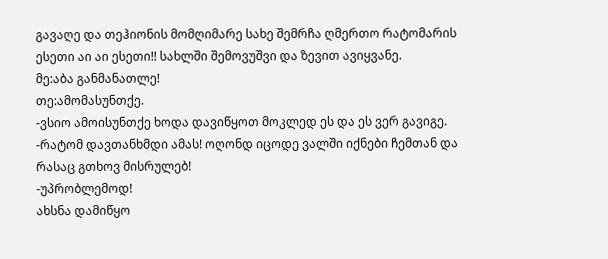გავაღე და თეჰიონის მომღიმარე სახე შემრჩა ღმერთო რატომარის ესეთი აი აი ესეთი!! სახლში შემოვუშვი და ზევით ავიყვანე.
მე:აბა განმანათლე!
თე:ამომასუნთქე.
-ვსიო ამოისუნთქე ხოდა დავიწყოთ მოკლედ ეს და ეს ვერ გავიგე.
-რატომ დავთანხმდი ამას! ოღონდ იცოდე ვალში იქნები ჩემთან და რასაც გთხოვ მისრულებ!
-უპრობლემოდ!
ახსნა დამიწყო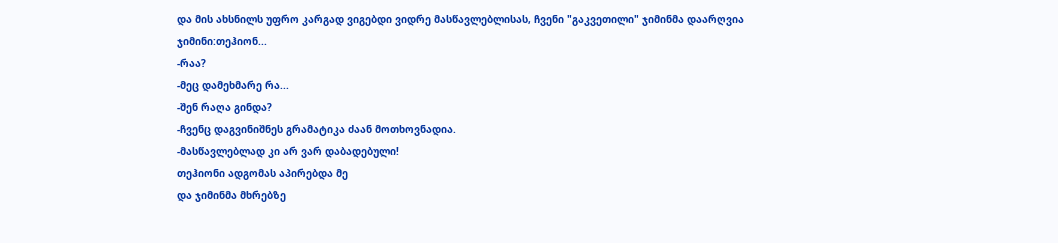და მის ახსნილს უფრო კარგად ვიგებდი ვიდრე მასწავლებლისას, ჩვენი "გაკვეთილი" ჯიმინმა დაარღვია
ჯიმინი:თეჰიონ...
-რაა?
-მეც დამეხმარე რა...
-შენ რაღა გინდა?
-ჩვენც დაგვინიშნეს გრამატიკა ძაან მოთხოვნადია.
-მასწავლებლად კი არ ვარ დაბადებული!
თეჰიონი ადგომას აპირებდა მე
და ჯიმინმა მხრებზე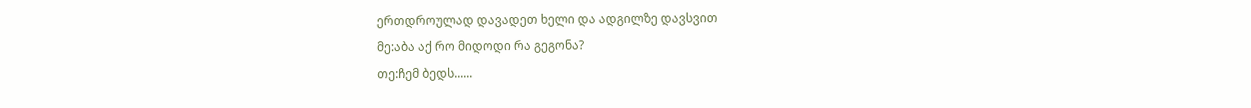ერთდროულად დავადეთ ხელი და ადგილზე დავსვით
მე:აბა აქ რო მიდოდი რა გეგონა?
თე:ჩემ ბედს......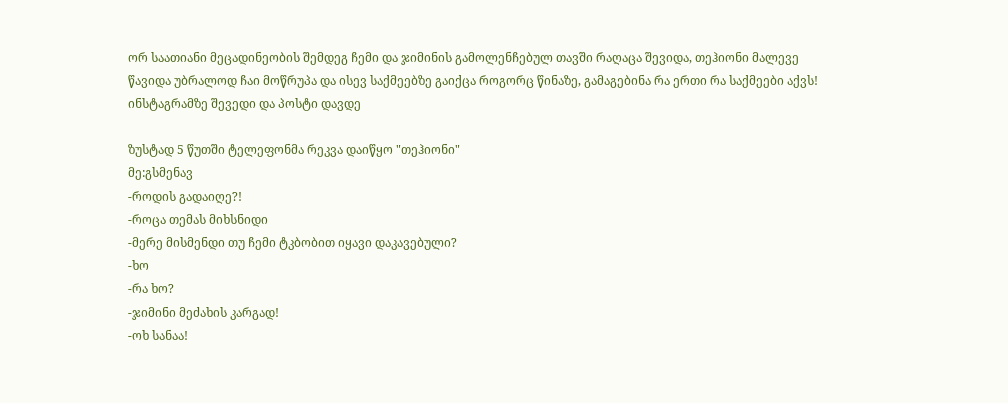ორ საათიანი მეცადინეობის შემდეგ ჩემი და ჯიმინის გამოლენჩებულ თავში რაღაცა შევიდა, თეჰიონი მალევე წავიდა უბრალოდ ჩაი მოწრუპა და ისევ საქმეებზე გაიქცა როგორც წინაზე, გამაგებინა რა ერთი რა საქმეები აქვს! ინსტაგრამზე შევედი და პოსტი დავდე

ზუსტად 5 წუთში ტელეფონმა რეკვა დაიწყო "თეჰიონი"
მე:გსმენავ
-როდის გადაიღე?!
-როცა თემას მიხსნიდი
-მერე მისმენდი თუ ჩემი ტკბობით იყავი დაკავებული?
-ხო
-რა ხო?
-ჯიმინი მეძახის კარგად!
-ოხ სანაა!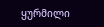ყურმილი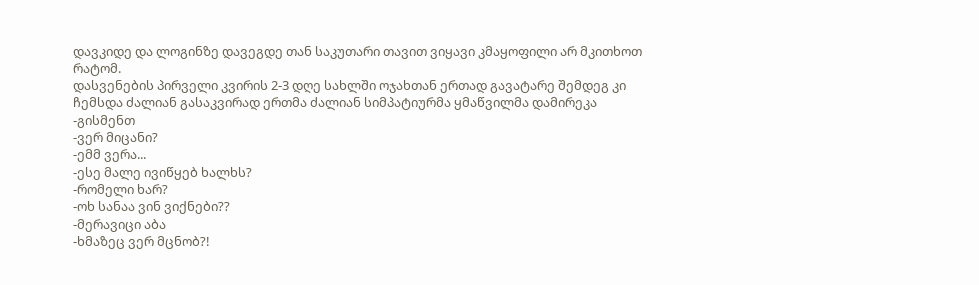დავკიდე და ლოგინზე დავეგდე თან საკუთარი თავით ვიყავი კმაყოფილი არ მკითხოთ რატომ.
დასვენების პირველი კვირის 2-3 დღე სახლში ოჯახთან ერთად გავატარე შემდეგ კი ჩემსდა ძალიან გასაკვირად ერთმა ძალიან სიმპატიურმა ყმაწვილმა დამირეკა
-გისმენთ
-ვერ მიცანი?
-ემმ ვერა...
-ესე მალე ივიწყებ ხალხს?
-რომელი ხარ?
-ოხ სანაა ვინ ვიქნები??
-მერავიცი აბა
-ხმაზეც ვერ მცნობ?!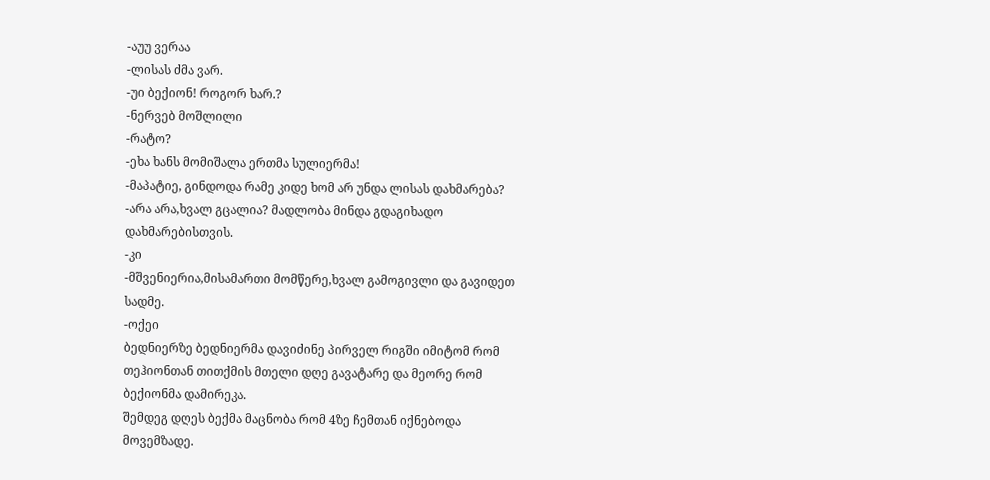-აუუ ვერაა
-ლისას ძმა ვარ.
-უი ბექიონ! როგორ ხარ.?
-ნერვებ მოშლილი
-რატო?
-ეხა ხანს მომიშალა ერთმა სულიერმა!
-მაპატიე, გინდოდა რამე კიდე ხომ არ უნდა ლისას დახმარება?
-არა არა,ხვალ გცალია? მადლობა მინდა გდაგიხადო დახმარებისთვის.
-კი
-მშვენიერია,მისამართი მომწერე,ხვალ გამოგივლი და გავიდეთ სადმე.
-ოქეი
ბედნიერზე ბედნიერმა დავიძინე პირველ რიგში იმიტომ რომ თეჰიონთან თითქმის მთელი დღე გავატარე და მეორე რომ ბექიონმა დამირეკა.
შემდეგ დღეს ბექმა მაცნობა რომ 4ზე ჩემთან იქნებოდა მოვემზადე.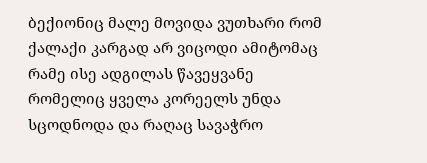ბექიონიც მალე მოვიდა ვუთხარი რომ ქალაქი კარგად არ ვიცოდი ამიტომაც რამე ისე ადგილას წავეყვანე რომელიც ყველა კორეელს უნდა სცოდნოდა და რაღაც სავაჭრო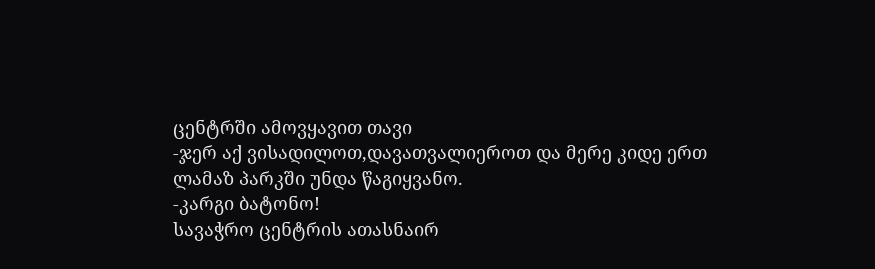ცენტრში ამოვყავით თავი
-ჯერ აქ ვისადილოთ,დავათვალიეროთ და მერე კიდე ერთ ლამაზ პარკში უნდა წაგიყვანო.
-კარგი ბატონო!
სავაჭრო ცენტრის ათასნაირ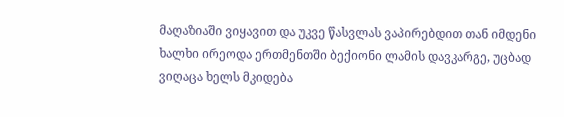მაღაზიაში ვიყავით და უკვე წასვლას ვაპირებდით თან იმდენი ხალხი ირეოდა ერთმენთში ბექიონი ლამის დავკარგე, უცბად ვიღაცა ხელს მკიდება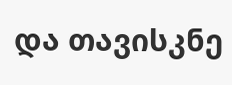და თავისკნე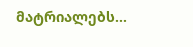მატრიალებს...